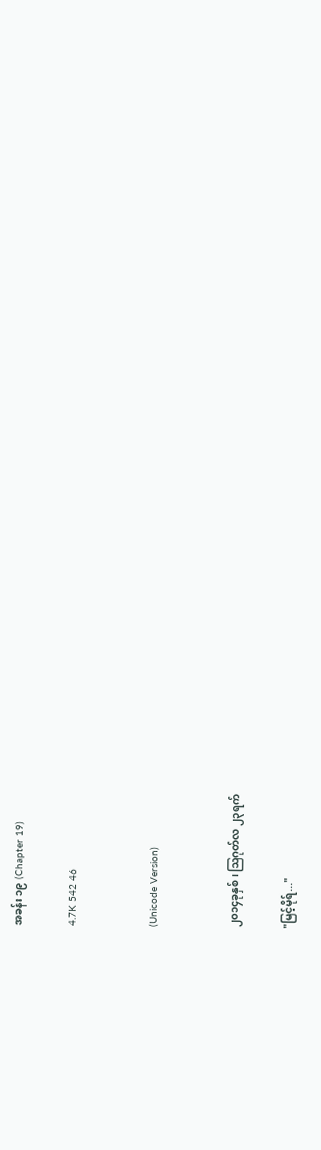အခန်း ၁၉ (Chapter 19)

4.7K 542 46


(Unicode Version)


၂၀၁၄ခုနှစ်၊ ဩဂုတ်လ ၂၃ရက်

"မြင့်မိုရ်..."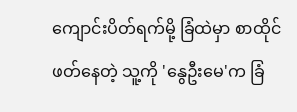ကျောင်းပိတ်ရက်မို့ ခြံထဲမှာ စာထိုင်ဖတ်နေတဲ့ သူ့ကို 'နွေဦးမေ'က ခြံ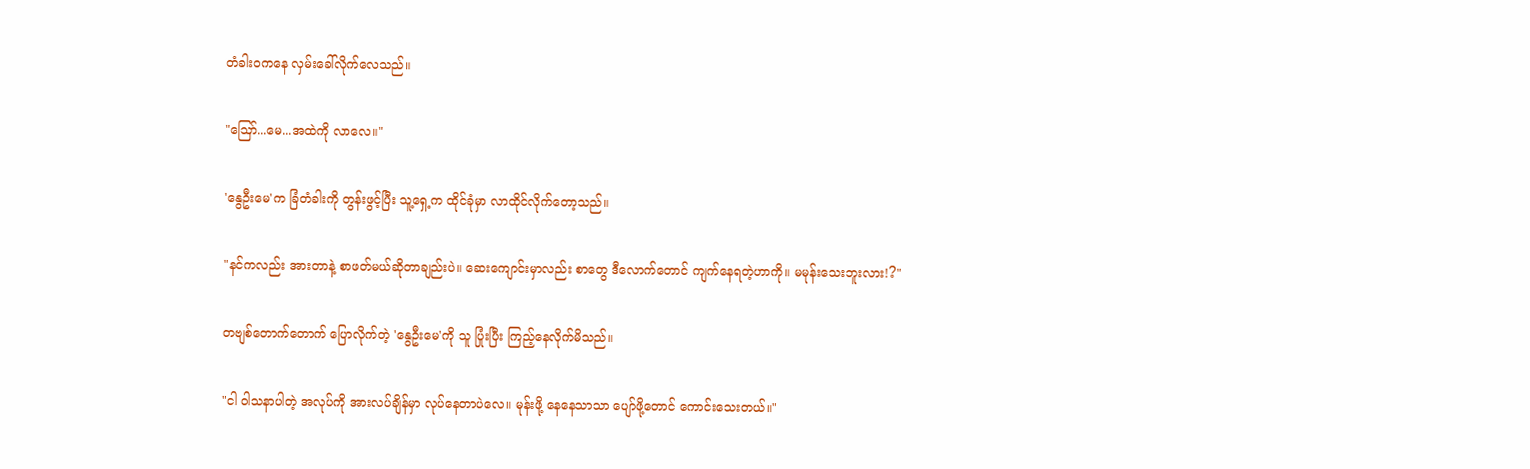တံခါး၀ကနေ လှမ်းခေါ်လိုက်လေသည်။

"ဪ...မေ...အထဲကို လာလေ။"

'နွေဦးမေ'က ခြံတံခါးကို တွန်းဖွင့်ပြီး သူ့ရှေ့က ထိုင်ခုံမှာ လာထိုင်လိုက်တော့သည်။

"နင်ကလည်း အားတာနဲ့ စာဖတ်မယ်ဆိုတာချည်းပဲ။ ဆေးကျောင်းမှာလည်း စာတွေ ဒီလောက်တောင် ကျက်နေရတဲ့ဟာကို။ မမုန်းသေးဘူးလား!?"

တဗျစ်တောက်တောက် ပြောလိုက်တဲ့ 'နွေဦးမေ'ကို သူ ပြုံးပြီး ကြည့်နေလိုက်မိသည်။

"ငါ ဝါသနာပါတဲ့ အလုပ်ကို အားလပ်ချိန်မှာ လုပ်နေတာပဲလေ။ မုန်းဖို့ နေနေသာသာ ပျော်ဖို့တောင် ကောင်းသေးတယ်။"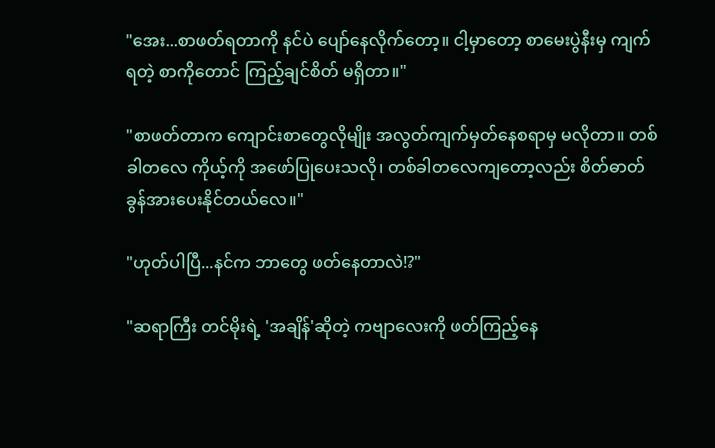"အေး...စာဖတ်ရတာကို နင်ပဲ ပျော်နေလိုက်တော့။ ငါ့မှာတော့ စာမေးပွဲနီးမှ ကျက်ရတဲ့ စာကိုတောင် ကြည့်ချင်စိတ် မရှိတာ။"

"စာဖတ်တာက ကျောင်းစာတွေလိုမျိုး အလွတ်ကျက်မှတ်နေစရာမှ မလိုတာ။ တစ်ခါတလေ ကိုယ့်ကို အဖော်ပြုပေးသလို၊ တစ်ခါတလေကျတော့လည်း စိတ်ဓာတ်ခွန်အားပေးနိုင်တယ်လေ။"

"ဟုတ်ပါပြီ...နင်က ဘာတွေ ဖတ်နေတာလဲ!?"

"ဆရာကြီး တင်မိုးရဲ့ 'အချိန်'ဆိုတဲ့ ကဗျာလေးကို ဖတ်ကြည့်နေ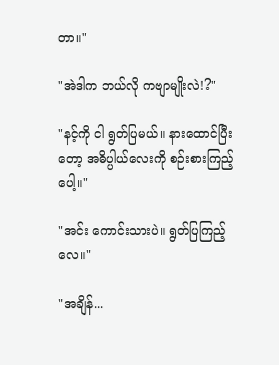တာ။"

"အဲဒါက ဘယ်လို က‌ဗျာမျိုးလဲ!?"

"နင့်ကို ငါ ရွတ်ပြမယ်။ နားထောင်ပြီးတော့ အဓိပ္ပါယ်လေးကို စဉ်းစားကြည့်ပေါ့။"

"အင်း ကောင်းသားပဲ။ ရွတ်ပြကြည့်လေ။"

"အချိန်...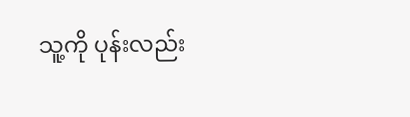သူ့ကို ပုန်းလည်း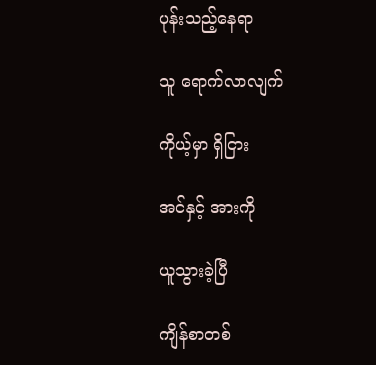ပုန်းသည့်နေရာ

သူ ရောက်လာလျက်

ကိုယ့်မှာ ရှိငြား

အင်နှင့် အားကို

ယူသွားခဲ့ပြီ

ကျိန်စာတစ်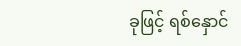ခုဖြင့် ရစ်နှောင်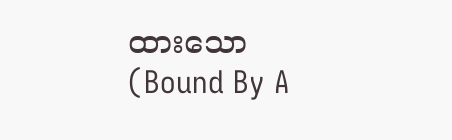ထားသော                             (Bound By A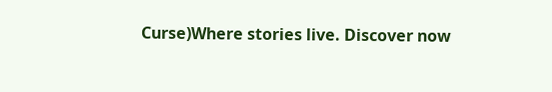Curse)Where stories live. Discover now